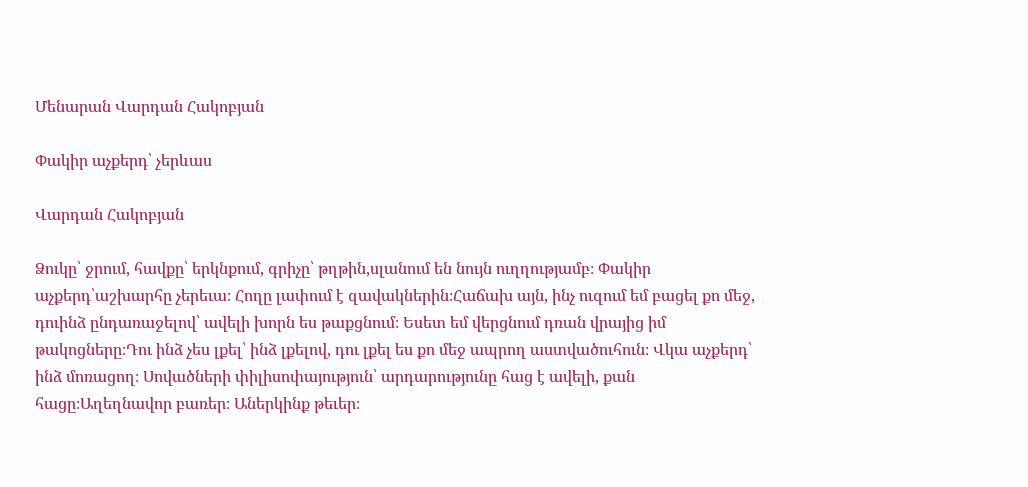Մենարան Վարդան Հակոբյան

Փակիր աչքերդ՝ չերևաս

Վարդան Հակոբյան

Ձուկը՝ ջրում, հավքը՝ երկնքում, գրիչը՝ թղթին,սլանում են նույն ուղղությամբ։ Փակիր աչքերդ՝աշխարհը չերեւա։ Հողը լափում է զավակներին։Հաճախ այն, ինչ ուզում եմ բացել քո մեջ, դուինձ ընդառաջելով՝ ավելի խորն ես թաքցնում։ Եսետ եմ վերցնում դռան վրայից իմ թակոցները։Դու ինձ չես լքել՝ ինձ լքելով, դու լքել ես քո մեջ ապրող աստվածուհուն։ Վկա աչքերդ՝ ինձ մոռացող։ Սովածների փիլիսոփայություն՝ արդարությունը հաց է ավելի, քան հացը։Աղեղնավոր բառեր։ Աներկինք թեւեր։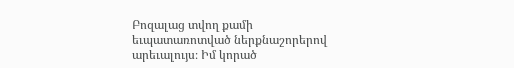Բոզալաց տվող քամի եւպատառոտված ներքնաշորերով արեւալույս։ Իմ կորած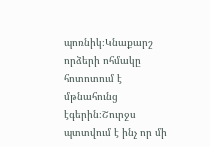պոռնիկ։Կնաքարշ որձերի ոհմակը հոտոտում է մթնահունց էգերին։Շուրջս պտտվում է ինչ որ մի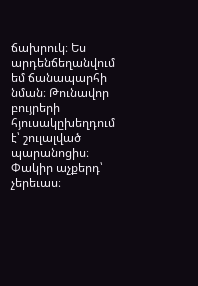ճախրուկ։ Ես արդենճեղանվում եմ ճանապարհի նման։ Թունավոր բույրերի հյուսակըխեղդում է՝ շուլալված պարանոցիս։ Փակիր աչքերդ՝ չերեւաս։